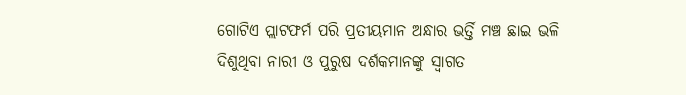ଗୋଟିଏ ପ୍ଲାଟଫର୍ମ ପରି ପ୍ରତୀୟମାନ ଅନ୍ଧାର ଭର୍ତ୍ତି ମଞ୍ଚ ଛାଇ ଭଳି ଦିଶୁଥିବା ନାରୀ ଓ ପୁରୁଷ ଦର୍ଶକମାନଙ୍କୁ ସ୍ୱାଗତ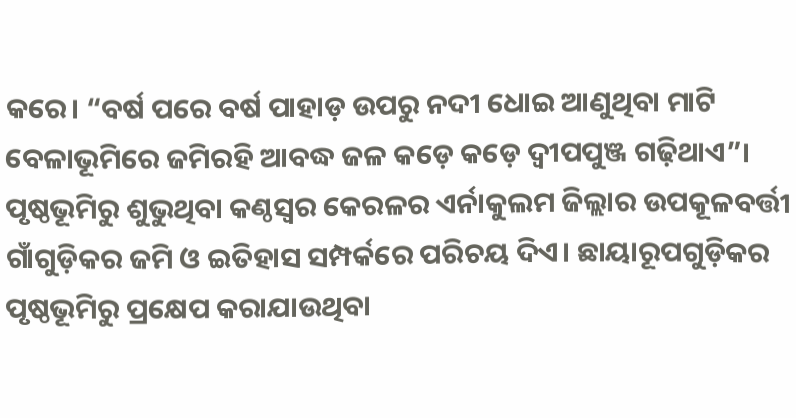କରେ। “ବର୍ଷ ପରେ ବର୍ଷ ପାହାଡ଼ ଉପରୁ ନଦୀ ଧୋଇ ଆଣୁଥିବା ମାଟି ବେଳାଭୂମିରେ ଜମିରହି ଆବଦ୍ଧ ଜଳ କଡ଼େ କଡ଼େ ଦ୍ୱୀପପୁଞ୍ଜ ଗଢ଼ିଥାଏ”। ପୃଷ୍ଠଭୂମିରୁ ଶୁଭୁଥିବା କଣ୍ଠସ୍ଵର କେରଳର ଏର୍ନାକୁଲମ ଜିଲ୍ଲାର ଉପକୂଳବର୍ତ୍ତୀ ଗାଁଗୁଡ଼ିକର ଜମି ଓ ଇତିହାସ ସମ୍ପର୍କରେ ପରିଚୟ ଦିଏ। ଛାୟାରୂପଗୁଡ଼ିକର ପୃଷ୍ଠଭୂମିରୁ ପ୍ରକ୍ଷେପ କରାଯାଉଥିବା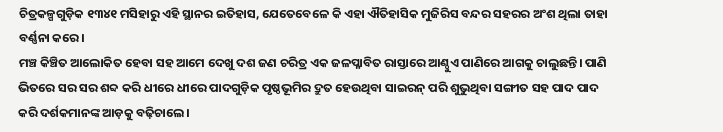ଚିତ୍ରକଳ୍ପଗୁଡ଼ିକ ୧୩୪୧ ମସିହାରୁ ଏହି ସ୍ଥାନର ଇତିହାସ, ଯେତେବେଳେ କି ଏହା ଐତିହାସିକ ମୁଜିରିସ ବନ୍ଦର ସହରର ଅଂଶ ଥିଲା ତାହା ବର୍ଣ୍ଣନା କରେ।
ମଞ୍ଚ କିଞ୍ଚିତ ଆଲୋକିତ ହେବା ସହ ଆମେ ଦେଖୁ ଦଶ ଜଣ ଚରିତ୍ର ଏକ ଜଳପ୍ଳାବିତ ରାସ୍ତାରେ ଆଣ୍ଠୁଏ ପାଣିରେ ଆଗକୁ ଚାଲୁଛନ୍ତି। ପାଣି ଭିତରେ ସର ସର ଶବ୍ଦ କରି ଧୀରେ ଧୀରେ ପାଦଗୁଡ଼ିକ ପୃଷ୍ଠଭୂମିର ଦ୍ରୁତ ହେଉଥିବା ସାଇରନ୍ ପରି ଶୁଭୁଥିବା ସଙ୍ଗୀତ ସହ ପାଦ ପାଦ କରି ଦର୍ଶକମାନଙ୍କ ଆଡ଼କୁ ବଢ଼ିଚାଲେ।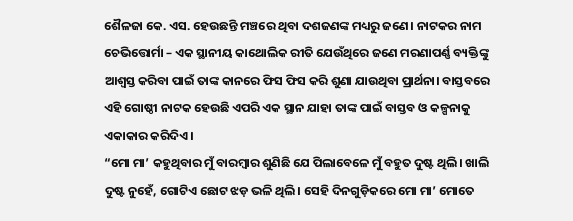ଶୈଳଜା କେ. ଏସ. ହେଉଛନ୍ତି ମଞ୍ଚରେ ଥିବା ଦଶଜଣଙ୍କ ମଧ୍ୟରୁ ଜଣେ। ନାଟକର ନାମ ଚେଭିତ୍ତୋର୍ମା – ଏକ ସ୍ଥାନୀୟ କାଥୋଲିକ ରୀତି ଯେଉଁଥିରେ ଜଣେ ମରଣାପର୍ଣ୍ଣ ବ୍ୟକ୍ତିଙ୍କୁ ଆଶ୍ଵସ୍ତ କରିବା ପାଇଁ ତାଙ୍କ କାନରେ ଫିସ ଫିସ କରି ଶୁଣା ଯାଉଥିବା ପ୍ରାର୍ଥନା। ବାସ୍ତବରେ ଏହି ଗୋଷ୍ଠୀ ନାଟକ ହେଉଛି ଏପରି ଏକ ସ୍ଥାନ ଯାହା ତାଙ୍କ ପାଇଁ ବାସ୍ତବ ଓ କଳ୍ପନାକୁ ଏକାକାର କରିଦିଏ।
“ମୋ ମା’ କହୁଥିବାର ମୁଁ ବାରମ୍ବାର ଶୁଣିଛି ଯେ ପିଲାବେଳେ ମୁଁ ବହୁତ ଦୁଷ୍ଟ ଥିଲି। ଖାଲି ଦୁଷ୍ଟ ନୁହେଁ, ଗୋଟିଏ ଛୋଟ ଝଡ଼ ଭଳି ଥିଲି। ସେହି ଦିନଗୁଡ଼ିକରେ ମୋ ମା’ ମୋତେ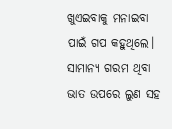ଖୁଏଇବାକୁ ମନାଇବା ପାଇଁ ଗପ କହୁଥିଲେ। ସାମାନ୍ୟ ଗରମ ଥିବା ଭାତ ଉପରେ ଲୁଣ ସହ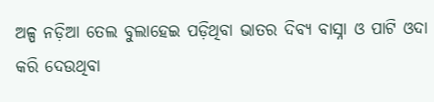ଅଳ୍ପ ନଡ଼ିଆ ତେଲ ବୁଲାହେଇ ପଡ଼ିଥିବା ଭାତର ଦିବ୍ୟ ବାସ୍ନା ଓ ପାଟି ଓଦା କରି ଦେଉଥିବା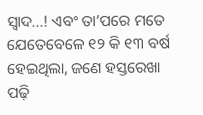ସ୍ୱାଦ...! ଏବଂ ତା’ପରେ ମତେ ଯେତେବେଳେ ୧୨ କି ୧୩ ବର୍ଷ ହେଇଥିଲା, ଜଣେ ହସ୍ତରେଖା ପଢ଼ି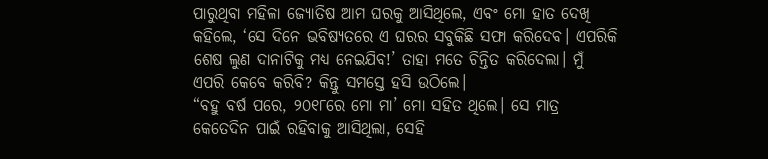ପାରୁଥିବା ମହିଳା ଜ୍ୟୋତିଷ ଆମ ଘରକୁ ଆସିଥିଲେ, ଏବଂ ମୋ ହାତ ଦେଖି କହିଲେ, ‘ସେ ଦିନେ ଭବିଷ୍ୟତରେ ଏ ଘରର ସବୁକିଛି ସଫା କରିଦେବ। ଏପରିକି ଶେଷ ଲୁଣ ଦାନାଟିକୁ ମଧ୍ୟ ନେଇଯିବ!’ ତାହା ମତେ ଚିନ୍ତିତ କରିଦେଲା। ମୁଁ ଏପରି କେବେ କରିବି? କିନ୍ତୁ ସମସ୍ତେ ହସି ଉଠିଲେ।
“ବହୁ ବର୍ଷ ପରେ, ୨୦୧୮ରେ ମୋ ମା’ ମୋ ସହିତ ଥିଲେ। ସେ ମାତ୍ର କେତେଦିନ ପାଇଁ ରହିବାକୁ ଆସିଥିଲା, ସେହି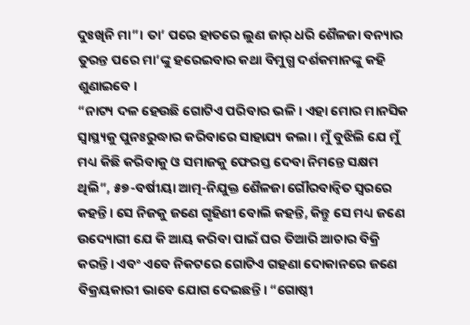ଦୁଃଖିନି ମା”। ତା’ ପରେ ହାତରେ ଲୁଣ ଜାର୍ ଧରି ଶୈଳଜା ବନ୍ୟାର ତୁରନ୍ତ ପରେ ମା’ଙ୍କୁ ହରେଇବାର କଥା ବିମୁଗ୍ଧ ଦର୍ଶକମାନଙ୍କୁ କହି ଶୁଣାଇବେ।
“ନାଟ୍ୟ ଦଳ ହେଉଛି ଗୋଟିଏ ପରିବାର ଭଳି। ଏହା ମୋର ମାନସିକ ସ୍ଵାସ୍ଥ୍ୟକୁ ପୁନଃରୁଦ୍ଧାର କରିବାରେ ସାହାଯ୍ୟ କଲା। ମୁଁ ବୁଝିଲି ଯେ ମୁଁ ମଧ୍ୟ କିଛି କରିବାକୁ ଓ ସମାଜକୁ ଫେରସ୍ତ ଦେବା ନିମନ୍ତେ ସକ୍ଷମ ଥିଲି”, ୫୭-ବର୍ଷୀୟା ଆତ୍ମ-ନିଯୁକ୍ତ ଶୈଳଜା ଗୌରବାନ୍ଵିତ ସ୍ଵରରେ କହନ୍ତି। ସେ ନିଜକୁ ଜଣେ ଗୃହିଣୀ ବୋଲି କହନ୍ତି, କିନ୍ତୁ ସେ ମଧ୍ୟ ଜଣେ ଉଦ୍ୟୋଗୀ ଯେ କି ଆୟ କରିବା ପାଇଁ ଘର ତିଆରି ଆଚାର ବିକ୍ରି କରନ୍ତି। ଏବଂ ଏବେ ନିକଟରେ ଗୋଟିଏ ଗହଣା ଦୋକାନରେ ଜଣେ ବିକ୍ରୟକାରୀ ଭାବେ ଯୋଗ ଦେଇଛନ୍ତି। “ଗୋଷ୍ଠୀ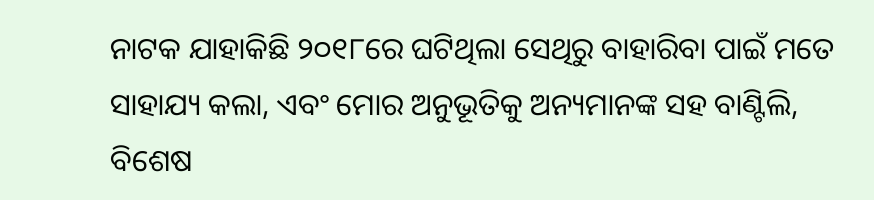ନାଟକ ଯାହାକିଛି ୨୦୧୮ରେ ଘଟିଥିଲା ସେଥିରୁ ବାହାରିବା ପାଇଁ ମତେ ସାହାଯ୍ୟ କଲା, ଏବଂ ମୋର ଅନୁଭୂତିକୁ ଅନ୍ୟମାନଙ୍କ ସହ ବାଣ୍ଟିଲି, ବିଶେଷ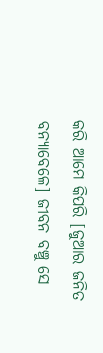କରି ଆମେ କିପରି [ଜୁଆର ଜନିତ ବନ୍ୟାବେଳେ] ଜୀବନ ବଞ୍ଚୁ ସେ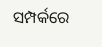ସମ୍ପର୍କରେ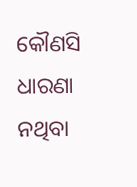କୌଣସି ଧାରଣା ନଥିବା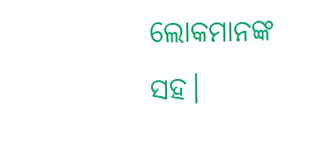ଲୋକମାନଙ୍କ ସହ।